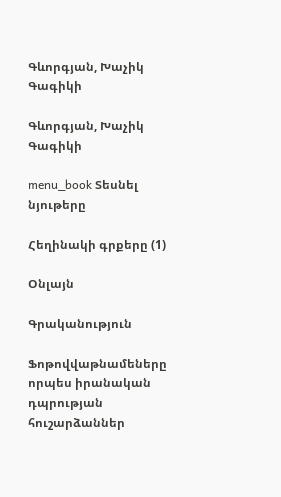Գևորգյան, Խաչիկ Գագիկի

Գևորգյան, Խաչիկ Գագիկի

menu_book Տեսնել նյութերը

Հեղինակի գրքերը (1)

Օնլայն

Գրականություն

Ֆոթովվաթնամեները որպես իրանական դպրության հուշարձաններ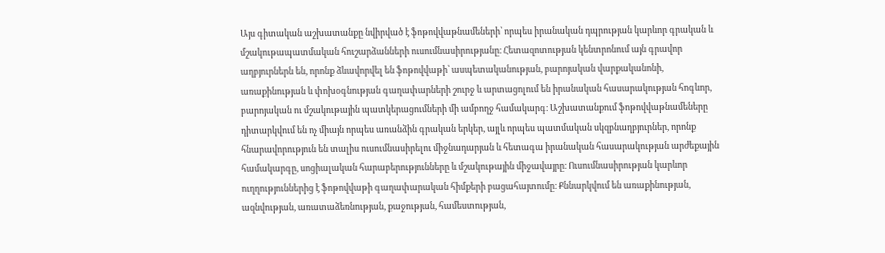Այս գիտական աշխատանքը նվիրված է ֆոթովվաթնամեների՝ որպես իրանական դպրության կարևոր գրական և մշակութապատմական հուշարձանների ուսումնասիրությանը։ Հետազոտության կենտրոնում այն գրավոր աղբյուրներն են, որոնք ձևավորվել են ֆոթովվաթի՝ ասպետականության, բարոյական վարքականոնի, առաքինության և փոխօգնության գաղափարների շուրջ և արտացոլում են իրանական հասարակության հոգևոր, բարոյական ու մշակութային պատկերացումների մի ամբողջ համակարգ։ Աշխատանքում ֆոթովվաթնամեները դիտարկվում են ոչ միայն որպես առանձին գրական երկեր, այլև որպես պատմական սկզբնաղբյուրներ, որոնք հնարավորություն են տալիս ուսումնասիրելու միջնադարյան և հետագա իրանական հասարակության արժեքային համակարգը, սոցիալական հարաբերությունները և մշակութային միջավայրը։ Ուսումնասիրության կարևոր ուղղություններից է ֆոթովվաթի գաղափարական հիմքերի բացահայտումը։ Քննարկվում են առաքինության, ազնվության, առատաձեռնության, քաջության, համեստության,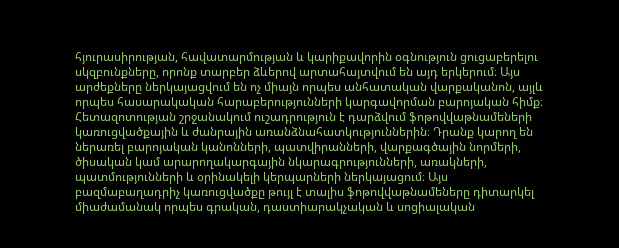հյուրասիրության, հավատարմության և կարիքավորին օգնություն ցուցաբերելու սկզբունքները, որոնք տարբեր ձևերով արտահայտվում են այդ երկերում։ Այս արժեքները ներկայացվում են ոչ միայն որպես անհատական վարքականոն, այլև որպես հասարակական հարաբերությունների կարգավորման բարոյական հիմք։ Հետազոտության շրջանակում ուշադրություն է դարձվում ֆոթովվաթնամեների կառուցվածքային և ժանրային առանձնահատկություններին։ Դրանք կարող են ներառել բարոյական կանոնների, պատվիրանների, վարքագծային նորմերի, ծիսական կամ արարողակարգային նկարագրությունների, առակների, պատմությունների և օրինակելի կերպարների ներկայացում։ Այս բազմաբաղադրիչ կառուցվածքը թույլ է տալիս ֆոթովվաթնամեները դիտարկել միաժամանակ որպես գրական, դաստիարակչական և սոցիալական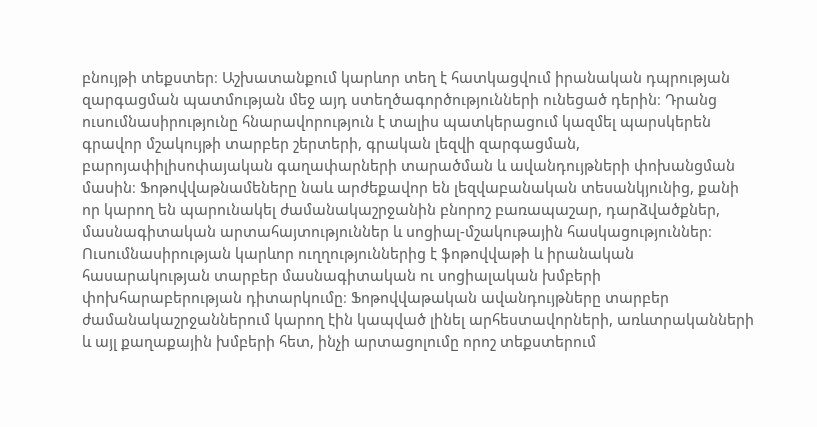բնույթի տեքստեր։ Աշխատանքում կարևոր տեղ է հատկացվում իրանական դպրության զարգացման պատմության մեջ այդ ստեղծագործությունների ունեցած դերին։ Դրանց ուսումնասիրությունը հնարավորություն է տալիս պատկերացում կազմել պարսկերեն գրավոր մշակույթի տարբեր շերտերի, գրական լեզվի զարգացման, բարոյափիլիսոփայական գաղափարների տարածման և ավանդույթների փոխանցման մասին։ Ֆոթովվաթնամեները նաև արժեքավոր են լեզվաբանական տեսանկյունից, քանի որ կարող են պարունակել ժամանակաշրջանին բնորոշ բառապաշար, դարձվածքներ, մասնագիտական արտահայտություններ և սոցիալ-մշակութային հասկացություններ։ Ուսումնասիրության կարևոր ուղղություններից է ֆոթովվաթի և իրանական հասարակության տարբեր մասնագիտական ու սոցիալական խմբերի փոխհարաբերության դիտարկումը։ Ֆոթովվաթական ավանդույթները տարբեր ժամանակաշրջաններում կարող էին կապված լինել արհեստավորների, առևտրականների և այլ քաղաքային խմբերի հետ, ինչի արտացոլումը որոշ տեքստերում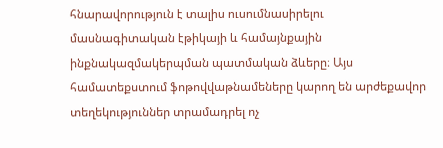հնարավորություն է տալիս ուսումնասիրելու մասնագիտական էթիկայի և համայնքային ինքնակազմակերպման պատմական ձևերը։ Այս համատեքստում ֆոթովվաթնամեները կարող են արժեքավոր տեղեկություններ տրամադրել ոչ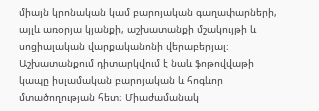միայն կրոնական կամ բարոյական գաղափարների, այլև առօրյա կյանքի, աշխատանքի մշակույթի և սոցիալական վարքականոնի վերաբերյալ։ Աշխատանքում դիտարկվում է նաև ֆոթովվաթի կապը իսլամական բարոյական և հոգևոր մտածողության հետ։ Միաժամանակ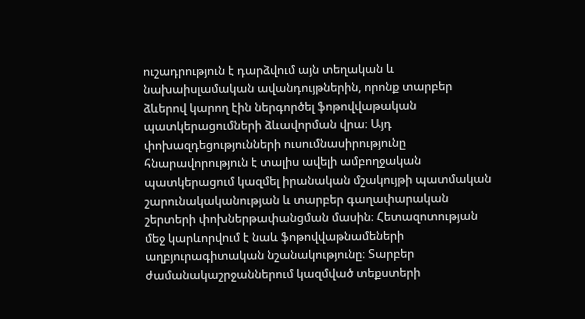ուշադրություն է դարձվում այն տեղական և նախաիսլամական ավանդույթներին, որոնք տարբեր ձևերով կարող էին ներգործել ֆոթովվաթական պատկերացումների ձևավորման վրա։ Այդ փոխազդեցությունների ուսումնասիրությունը հնարավորություն է տալիս ավելի ամբողջական պատկերացում կազմել իրանական մշակույթի պատմական շարունակականության և տարբեր գաղափարական շերտերի փոխներթափանցման մասին։ Հետազոտության մեջ կարևորվում է նաև ֆոթովվաթնամեների աղբյուրագիտական նշանակությունը։ Տարբեր ժամանակաշրջաններում կազմված տեքստերի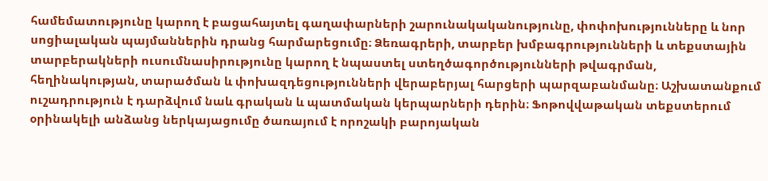համեմատությունը կարող է բացահայտել գաղափարների շարունակականությունը, փոփոխությունները և նոր սոցիալական պայմաններին դրանց հարմարեցումը։ Ձեռագրերի, տարբեր խմբագրությունների և տեքստային տարբերակների ուսումնասիրությունը կարող է նպաստել ստեղծագործությունների թվագրման, հեղինակության, տարածման և փոխազդեցությունների վերաբերյալ հարցերի պարզաբանմանը։ Աշխատանքում ուշադրություն է դարձվում նաև գրական և պատմական կերպարների դերին։ Ֆոթովվաթական տեքստերում օրինակելի անձանց ներկայացումը ծառայում է որոշակի բարոյական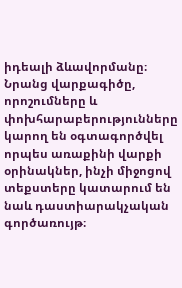իդեալի ձևավորմանը։ Նրանց վարքագիծը, որոշումները և փոխհարաբերությունները կարող են օգտագործվել որպես առաքինի վարքի օրինակներ, ինչի միջոցով տեքստերը կատարում են նաև դաստիարակչական գործառույթ։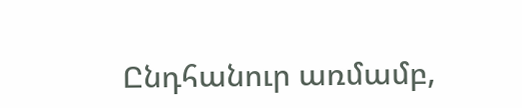Ընդհանուր առմամբ,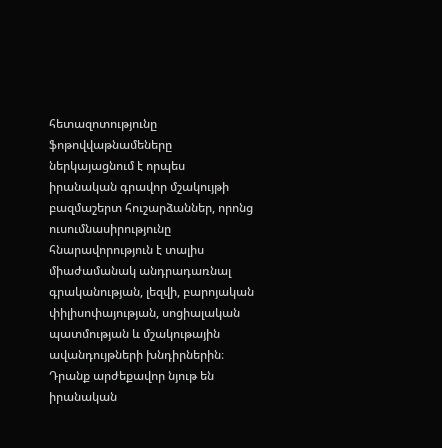հետազոտությունը ֆոթովվաթնամեները ներկայացնում է որպես իրանական գրավոր մշակույթի բազմաշերտ հուշարձաններ, որոնց ուսումնասիրությունը հնարավորություն է տալիս միաժամանակ անդրադառնալ գրականության, լեզվի, բարոյական փիլիսոփայության, սոցիալական պատմության և մշակութային ավանդույթների խնդիրներին։ Դրանք արժեքավոր նյութ են իրանական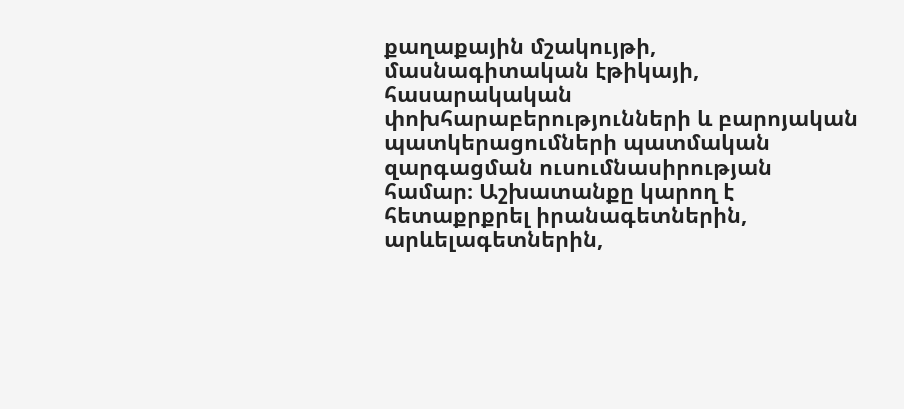քաղաքային մշակույթի, մասնագիտական էթիկայի, հասարակական փոխհարաբերությունների և բարոյական պատկերացումների պատմական զարգացման ուսումնասիրության համար։ Աշխատանքը կարող է հետաքրքրել իրանագետներին, արևելագետներին,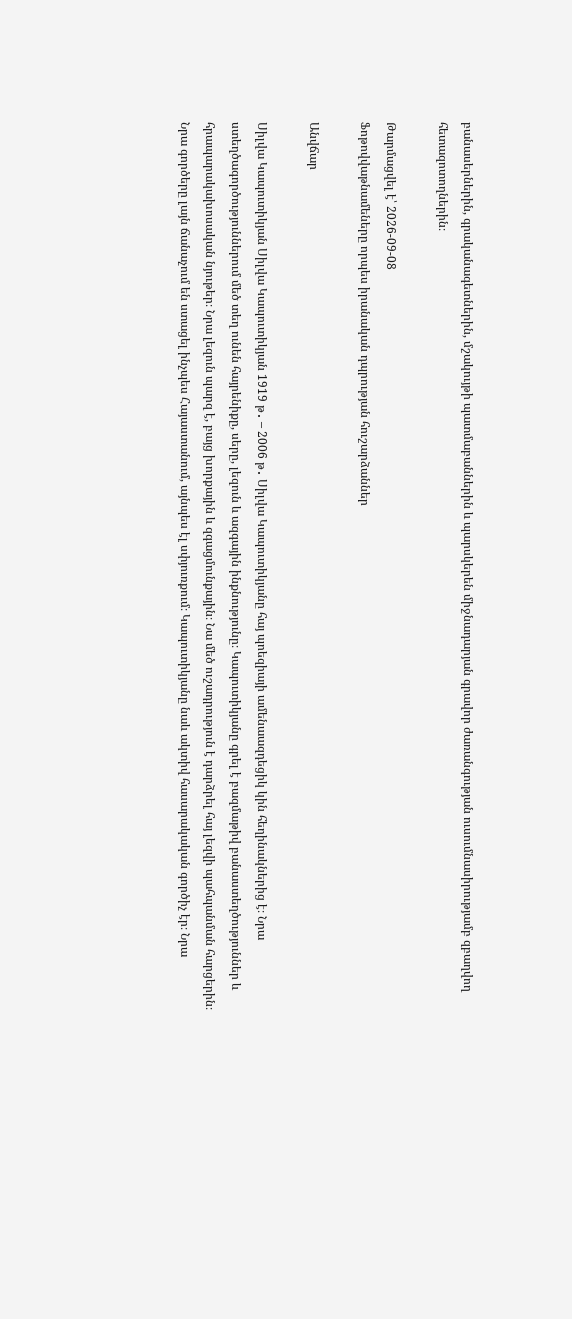բանասերներին, գրականագետներին, մշակույթի պատմաբաններին և պարսկերեն միջնադարյան գրավոր ժառանգության ուսումնասիրությամբ զբաղվող հետազոտողներին։

Թարմացվել է՝ 2026-09-08
Ֆոթովվաթնամեները որպես իրանական դպրության հուշարձաններ

Անվճար

Սիլվա Կապուտիկյան Սիլվա Կապուտիկյան 1919 թ․ – 2006 թ․ Սիլվա Կապուտիկյանը հայ պոեզիայի ամենաազդեցիկ կին հեղինակներից է։ Նրա ստեղծագործություններում մեծ տեղ ունեն հայրենիքը, սերը, լեզուն և ազգային ինքնությունը։ Կապուտիկյանը գրել է բազմաթիվ բանաստեղծություններ և հրապարակախոսական նյութեր։ Նրա լեզուն պարզ է, բայց խորքային և զգացմունքային։ Նա մեծ ուշադրություն է դարձրել հայ լեզվի պահպանման հարցերին։ Նրա գործերը լայն ճանաչում են ստացել ինչպես Հայաստանում, այնպես էլ սփյուռքում։ Կապուտիկյանը նաև ակտիվ հասարակական գործիչ էր։ Նրա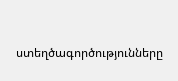ստեղծագործությունները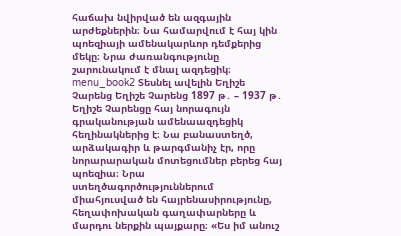հաճախ նվիրված են ազգային արժեքներին։ Նա համարվում է հայ կին պոեզիայի ամենակարևոր դեմքերից մեկը։ Նրա ժառանգությունը շարունակում է մնալ ազդեցիկ։ menu_book2 Տեսնել ավելին Եղիշե Չարենց Եղիշե Չարենց 1897 թ․ – 1937 թ․ Եղիշե Չարենցը հայ նորագույն գրականության ամենաազդեցիկ հեղինակներից է։ Նա բանաստեղծ, արձակագիր և թարգմանիչ էր, որը նորարարական մոտեցումներ բերեց հայ պոեզիա։ Նրա ստեղծագործություններում միահյուսված են հայրենասիրությունը, հեղափոխական գաղափարները և մարդու ներքին պայքարը։ «Ես իմ անուշ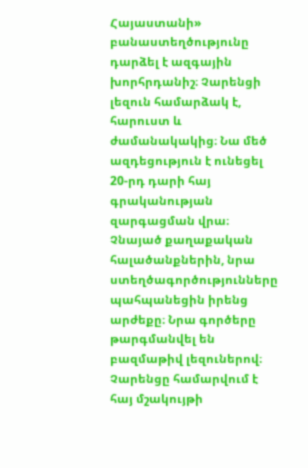Հայաստանի» բանաստեղծությունը դարձել է ազգային խորհրդանիշ։ Չարենցի լեզուն համարձակ է, հարուստ և ժամանակակից։ Նա մեծ ազդեցություն է ունեցել 20-րդ դարի հայ գրականության զարգացման վրա։ Չնայած քաղաքական հալածանքներին, նրա ստեղծագործությունները պահպանեցին իրենց արժեքը։ Նրա գործերը թարգմանվել են բազմաթիվ լեզուներով։ Չարենցը համարվում է հայ մշակույթի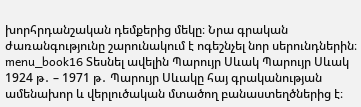խորհրդանշական դեմքերից մեկը։ Նրա գրական ժառանգությունը շարունակում է ոգեշնչել նոր սերունդներին։ menu_book16 Տեսնել ավելին Պարույր Սևակ Պարույր Սևակ 1924 թ․ – 1971 թ․ Պարույր Սևակը հայ գրականության ամենախոր և վերլուծական մտածող բանաստեղծներից է։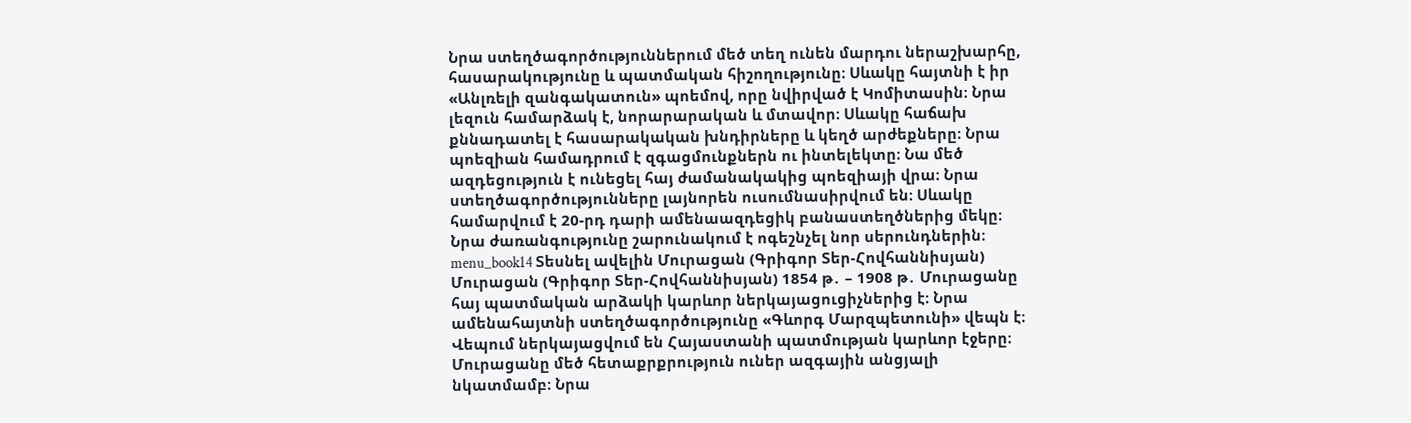Նրա ստեղծագործություններում մեծ տեղ ունեն մարդու ներաշխարհը, հասարակությունը և պատմական հիշողությունը։ Սևակը հայտնի է իր «Անլռելի զանգակատուն» պոեմով, որը նվիրված է Կոմիտասին։ Նրա լեզուն համարձակ է, նորարարական և մտավոր։ Սևակը հաճախ քննադատել է հասարակական խնդիրները և կեղծ արժեքները։ Նրա պոեզիան համադրում է զգացմունքներն ու ինտելեկտը։ Նա մեծ ազդեցություն է ունեցել հայ ժամանակակից պոեզիայի վրա։ Նրա ստեղծագործությունները լայնորեն ուսումնասիրվում են։ Սևակը համարվում է 20-րդ դարի ամենաազդեցիկ բանաստեղծներից մեկը։ Նրա ժառանգությունը շարունակում է ոգեշնչել նոր սերունդներին։ menu_book14 Տեսնել ավելին Մուրացան (Գրիգոր Տեր-Հովհաննիսյան) Մուրացան (Գրիգոր Տեր-Հովհաննիսյան) 1854 թ․ – 1908 թ․ Մուրացանը հայ պատմական արձակի կարևոր ներկայացուցիչներից է։ Նրա ամենահայտնի ստեղծագործությունը «Գևորգ Մարզպետունի» վեպն է։ Վեպում ներկայացվում են Հայաստանի պատմության կարևոր էջերը։ Մուրացանը մեծ հետաքրքրություն ուներ ազգային անցյալի նկատմամբ։ Նրա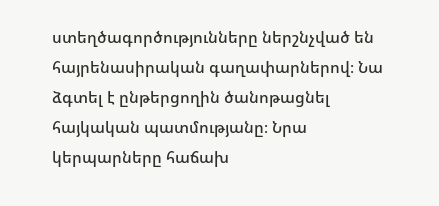ստեղծագործությունները ներշնչված են հայրենասիրական գաղափարներով։ Նա ձգտել է ընթերցողին ծանոթացնել հայկական պատմությանը։ Նրա կերպարները հաճախ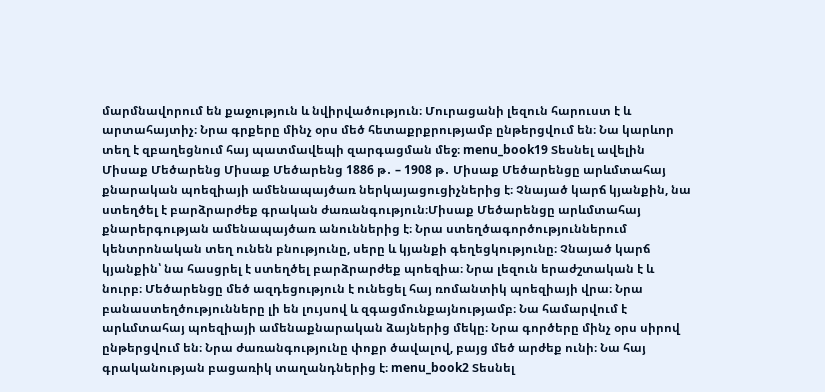մարմնավորում են քաջություն և նվիրվածություն։ Մուրացանի լեզուն հարուստ է և արտահայտիչ։ Նրա գրքերը մինչ օրս մեծ հետաքրքրությամբ ընթերցվում են։ Նա կարևոր տեղ է զբաղեցնում հայ պատմավեպի զարգացման մեջ։ menu_book19 Տեսնել ավելին Միսաք Մեծարենց Միսաք Մեծարենց 1886 թ․ – 1908 թ․ Միսաք Մեծարենցը արևմտահայ քնարական պոեզիայի ամենապայծառ ներկայացուցիչներից է։ Չնայած կարճ կյանքին, նա ստեղծել է բարձրարժեք գրական ժառանգություն։Միսաք Մեծարենցը արևմտահայ քնարերգության ամենապայծառ անուններից է։ Նրա ստեղծագործություններում կենտրոնական տեղ ունեն բնությունը, սերը և կյանքի գեղեցկությունը։ Չնայած կարճ կյանքին՝ նա հասցրել է ստեղծել բարձրարժեք պոեզիա։ Նրա լեզուն երաժշտական է և նուրբ։ Մեծարենցը մեծ ազդեցություն է ունեցել հայ ռոմանտիկ պոեզիայի վրա։ Նրա բանաստեղծությունները լի են լույսով և զգացմունքայնությամբ։ Նա համարվում է արևմտահայ պոեզիայի ամենաքնարական ձայներից մեկը։ Նրա գործերը մինչ օրս սիրով ընթերցվում են։ Նրա ժառանգությունը փոքր ծավալով, բայց մեծ արժեք ունի։ Նա հայ գրականության բացառիկ տաղանդներից է։ menu_book2 Տեսնել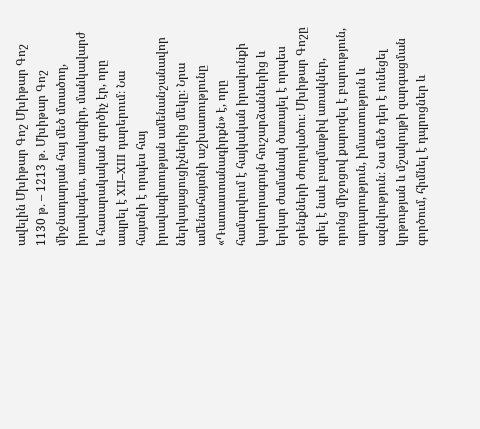ավելին Մխիթար Գոշ Մխիթար Գոշ 1130 թ․ – 1213 թ․ Մխիթար Գոշ միջնադարյան հայ մեծ մտածող, իրավագետ, առակագիր, մանկավարժ և հասարակական գործիչ էր, որը ապրել է XII–XIII դարերում։ Նա հայտնի է որպես հայ իրավագիտության ամենանշանավոր ներկայացուցիչներից մեկը։ Նրա ամենահայտնի աշխատությունը «Դատաստանագիրքն» է, որը համարվում է հայկական իրավունքի կարևորագույն հուշարձաններից և երկար ժամանակ ծառայել է որպես օրենքների ժողովածու։ Մխիթար Գոշը գրել է նաև բազմաթիվ առակներ, որոնց միջոցով քարոզել է բարություն, արդարություն, իմաստություն և ազնվություն։ Նա մեծ դեր է ունեցել կրթության և մշակույթի զարգացման գործում, հիմնել է դպրոցներ և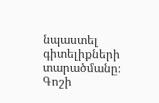նպաստել գիտելիքների տարածմանը։ Գոշի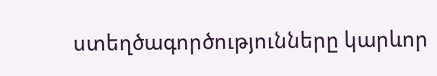ստեղծագործությունները կարևոր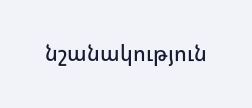նշանակություն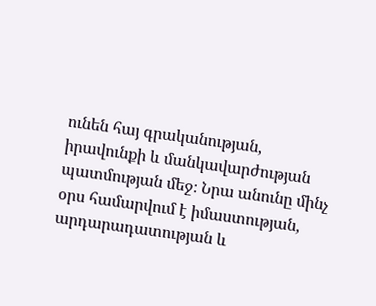ունեն հայ գրականության, իրավունքի և մանկավարժության պատմության մեջ։ Նրա անունը մինչ օրս համարվում է իմաստության, արդարադատության և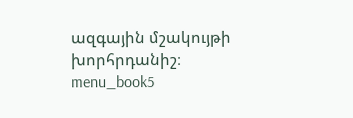ազգային մշակույթի խորհրդանիշ։ menu_book5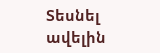Տեսնել ավելին